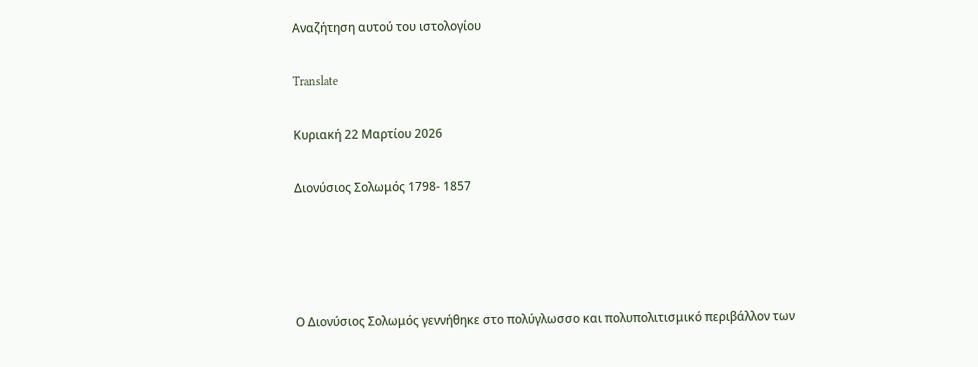Αναζήτηση αυτού του ιστολογίου

Translate

Κυριακή 22 Μαρτίου 2026

Διονύσιος Σολωμός 1798- 1857




Ο Διονύσιος Σολωμός γεννήθηκε στο πολύγλωσσο και πολυπολιτισμικό περιβάλλον των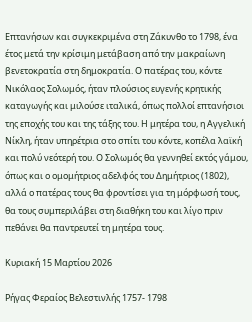Επτανήσων και συγκεκριμένα στη Ζάκυνθο το 1798, ένα έτος μετά την κρίσιμη μετάβαση από την μακραίωνη βενετοκρατία στη δημοκρατία. Ο πατέρας του, κόντε Νικόλαος Σολωμός, ήταν πλούσιος ευγενής κρητικής καταγωγής και μιλούσε ιταλικά, όπως πολλοί επτανήσιοι της εποχής του και της τάξης του. Η μητέρα του, η Αγγελική Νίκλη, ήταν υπηρέτρια στο σπίτι του κόντε, κοπέλα λαϊκή και πολύ νεότερή του. Ο Σολωμός θα γεννηθεί εκτός γάμου, όπως και ο ομομήτριος αδελφός του Δημήτριος (1802), αλλά ο πατέρας τους θα φροντίσει για τη μόρφωσή τους, θα τους συμπεριλάβει στη διαθήκη του και λίγο πριν πεθάνει θα παντρευτεί τη μητέρα τους.

Κυριακή 15 Μαρτίου 2026

Ρήγας Φεραίος Βελεστινλής 1757- 1798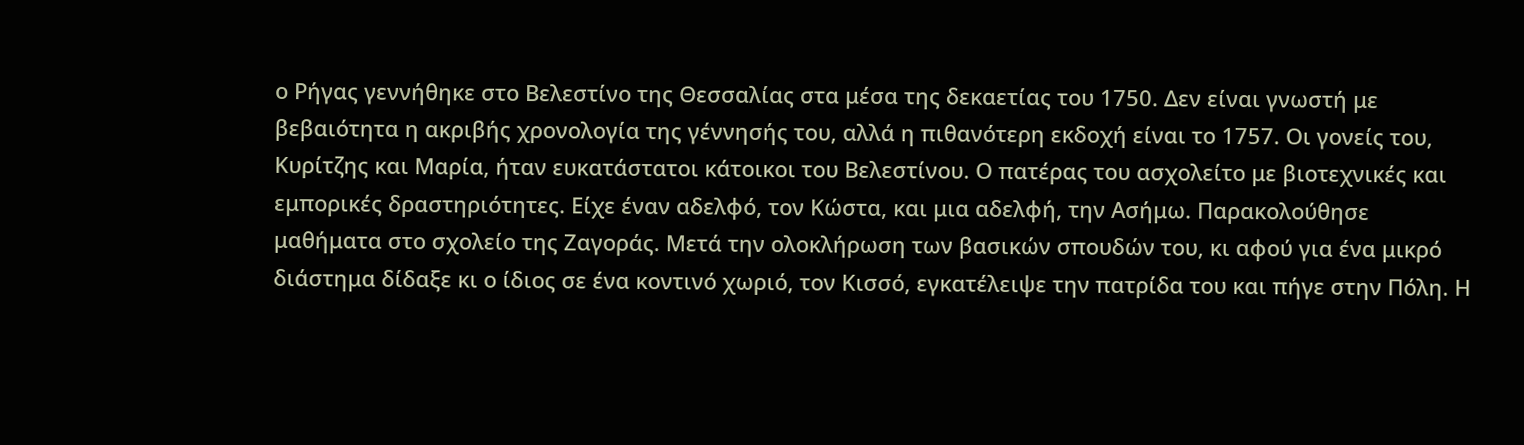ο Ρήγας γεννήθηκε στο Βελεστίνο της Θεσσαλίας στα μέσα της δεκαετίας του 1750. Δεν είναι γνωστή με βεβαιότητα η ακριβής χρονολογία της γέννησής του, αλλά η πιθανότερη εκδοχή είναι το 1757. Οι γονείς του, Κυρίτζης και Μαρία, ήταν ευκατάστατοι κάτοικοι του Βελεστίνου. Ο πατέρας του ασχολείτο με βιοτεχνικές και εμπορικές δραστηριότητες. Είχε έναν αδελφό, τον Κώστα, και μια αδελφή, την Ασήμω. Παρακολούθησε μαθήματα στο σχολείο της Ζαγοράς. Μετά την ολοκλήρωση των βασικών σπουδών του, κι αφού για ένα μικρό διάστημα δίδαξε κι ο ίδιος σε ένα κοντινό χωριό, τον Κισσό, εγκατέλειψε την πατρίδα του και πήγε στην Πόλη. Η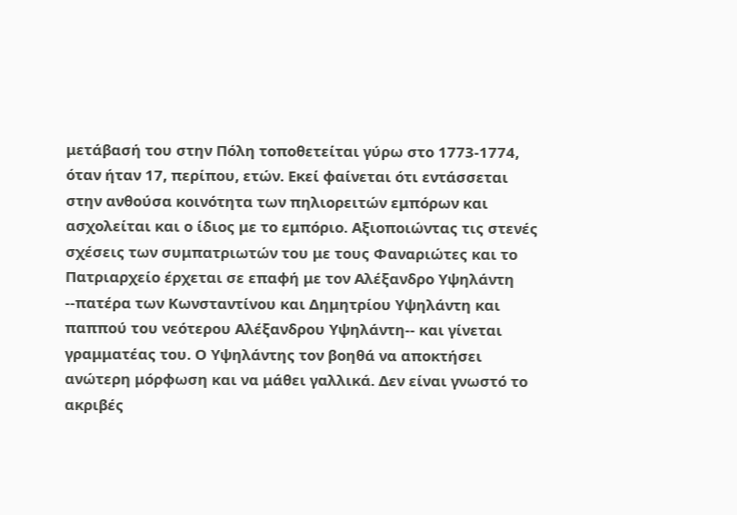μετάβασή του στην Πόλη τοποθετείται γύρω στο 1773-1774, όταν ήταν 17, περίπου, ετών. Εκεί φαίνεται ότι εντάσσεται στην ανθούσα κοινότητα των πηλιορειτών εμπόρων και ασχολείται και ο ίδιος με το εμπόριο. Αξιοποιώντας τις στενές σχέσεις των συμπατριωτών του με τους Φαναριώτες και το Πατριαρχείο έρχεται σε επαφή με τον Αλέξανδρο Υψηλάντη --πατέρα των Κωνσταντίνου και Δημητρίου Υψηλάντη και παππού του νεότερου Αλέξανδρου Υψηλάντη-- και γίνεται γραμματέας του. Ο Υψηλάντης τον βοηθά να αποκτήσει ανώτερη μόρφωση και να μάθει γαλλικά. Δεν είναι γνωστό το ακριβές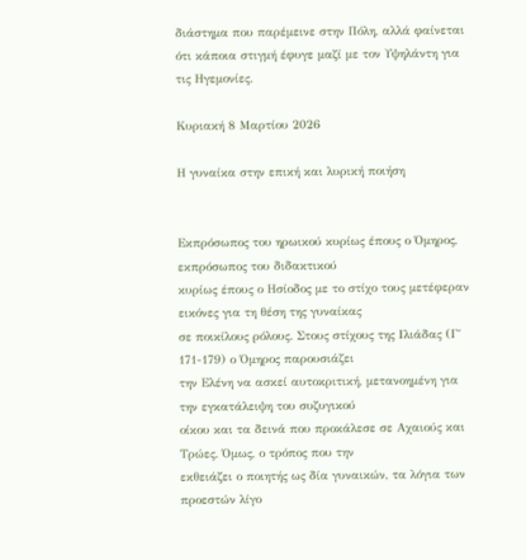διάστημα που παρέμεινε στην Πόλη, αλλά φαίνεται ότι κάποια στιγμή έφυγε μαζί με τον Υψηλάντη για τις Ηγεμονίες.

Κυριακή 8 Μαρτίου 2026

Η γυναίκα στην επική και λυρική ποιήση


Εκπρόσωπος του ηρωικού κυρίως έπους ο Όμηρος, εκπρόσωπος του διδακτικού
κυρίως έπους ο Ησίοδος με το στίχο τους μετέφεραν εικόνες για τη θέση της γυναίκας
σε ποικίλους ρόλους. Στους στίχους της Ιλιάδας (Γ΄ 171-179) ο Όμηρος παρουσιάζει
την Ελένη να ασκεί αυτοκριτική, μετανοημένη για την εγκατάλειψη του συζυγικού
οίκου και τα δεινά που προκάλεσε σε Αχαιούς και Τρώες. Όμως, ο τρόπος που την
εκθειάζει ο ποιητής ως δία γυναικών, τα λόγια των προεστών λίγο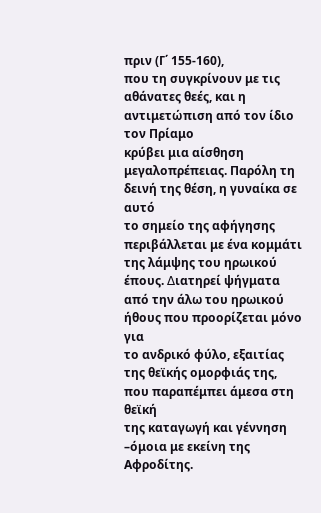πριν (Γ΄ 155-160),
που τη συγκρίνουν με τις αθάνατες θεές, και η αντιμετώπιση από τον ίδιο τον Πρίαμο
κρύβει μια αίσθηση μεγαλοπρέπειας. Παρόλη τη δεινή της θέση, η γυναίκα σε αυτό
το σημείο της αφήγησης περιβάλλεται με ένα κομμάτι της λάμψης του ηρωικού
έπους. ∆ιατηρεί ψήγματα από την άλω του ηρωικού ήθους που προορίζεται μόνο για
το ανδρικό φύλο, εξαιτίας της θεϊκής ομορφιάς της, που παραπέμπει άμεσα στη θεϊκή
της καταγωγή και γέννηση –όμοια με εκείνη της Αφροδίτης.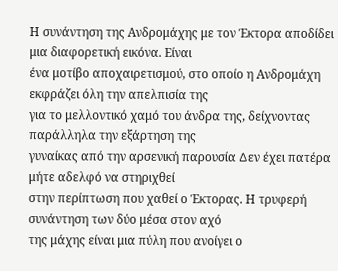Η συνάντηση της Ανδρομάχης με τον Έκτορα αποδίδει μια διαφορετική εικόνα. Είναι
ένα μοτίβο αποχαιρετισμού, στο οποίο η Ανδρομάχη εκφράζει όλη την απελπισία της
για το μελλοντικό χαμό του άνδρα της, δείχνοντας παράλληλα την εξάρτηση της
γυναίκας από την αρσενική παρουσία ∆εν έχει πατέρα μήτε αδελφό να στηριχθεί
στην περίπτωση που χαθεί ο Έκτορας. Η τρυφερή συνάντηση των δύο μέσα στον αχό
της μάχης είναι μια πύλη που ανοίγει ο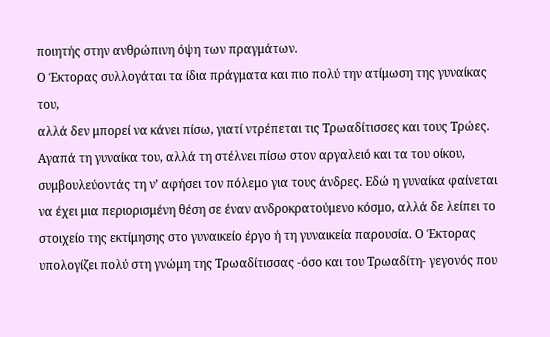ποιητής στην ανθρώπινη όψη των πραγμάτων.
Ο Έκτορας συλλογάται τα ίδια πράγματα και πιο πολύ την ατίμωση της γυναίκας του,
αλλά δεν μπορεί να κάνει πίσω, γιατί ντρέπεται τις Τρωαδίτισσες και τους Τρώες.
Αγαπά τη γυναίκα του, αλλά τη στέλνει πίσω στον αργαλειό και τα του οίκου,
συμβουλεύοντάς τη ν’ αφήσει τον πόλεμο για τους άνδρες. Εδώ η γυναίκα φαίνεται
να έχει μια περιορισμένη θέση σε έναν ανδροκρατούμενο κόσμο, αλλά δε λείπει το
στοιχείο της εκτίμησης στο γυναικείο έργο ή τη γυναικεία παρουσία. Ο Έκτορας
υπολογίζει πολύ στη γνώμη της Τρωαδίτισσας -όσο και του Τρωαδίτη- γεγονός που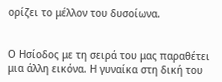ορίζει το μέλλον του δυσοίωνα.


Ο Ησίοδος με τη σειρά του μας παραθέτει μια άλλη εικόνα. Η γυναίκα στη δική του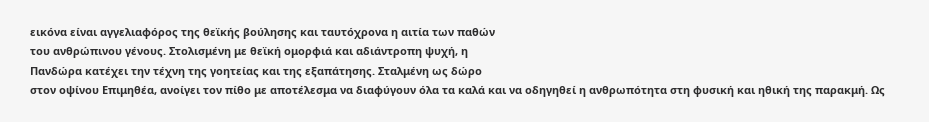εικόνα είναι αγγελιαφόρος της θεϊκής βούλησης και ταυτόχρονα η αιτία των παθών
του ανθρώπινου γένους. Στολισμένη με θεϊκή ομορφιά και αδιάντροπη ψυχή, η
Πανδώρα κατέχει την τέχνη της γοητείας και της εξαπάτησης. Σταλμένη ως δώρο
στον οψίνου Επιμηθέα, ανοίγει τον πίθο με αποτέλεσμα να διαφύγουν όλα τα καλά και να οδηγηθεί η ανθρωπότητα στη φυσική και ηθική της παρακμή. Ως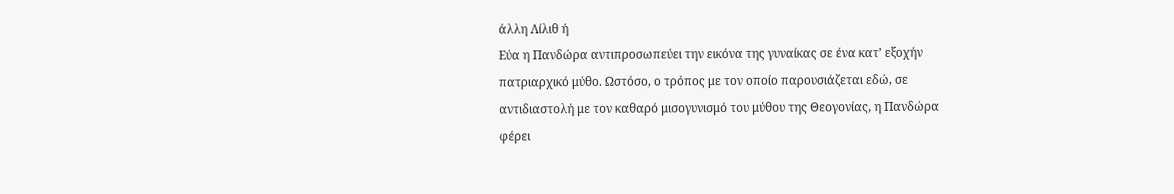άλλη Λίλιθ ή
Εύα η Πανδώρα αντιπροσωπεύει την εικόνα της γυναίκας σε ένα κατ’ εξοχήν
πατριαρχικό μύθο. Ωστόσο, ο τρόπος με τον οποίο παρουσιάζεται εδώ, σε
αντιδιαστολή με τον καθαρό μισογυνισμό του μύθου της Θεογονίας, η Πανδώρα
φέρει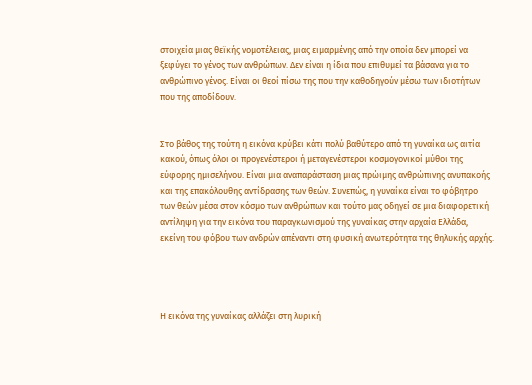στοιχεία μιας θεϊκής νομοτέλειας, μιας ειμαρμένης από την οποία δεν μπορεί να
ξεφύγει το γένος των ανθρώπων. ∆εν είναι η ίδια που επιθυμεί τα βάσανα για το
ανθρώπινο γένος. Είναι οι θεοί πίσω της που την καθοδηγούν μέσω των ιδιοτήτων
που της αποδίδουν.


Στο βάθος της τούτη η εικόνα κρύβει κάτι πολύ βαθύτερο από τη γυναίκα ως αιτία
κακού, όπως όλοι οι προγενέστεροι ή μεταγενέστεροι κοσμογονικοί μύθοι της
εύφορης ημισελήνου. Είναι μια αναπαράσταση μιας πρώιμης ανθρώπινης ανυπακοής
και της επακόλουθης αντίδρασης των θεών. Συνεπώς, η γυναίκα είναι το φόβητρο
των θεών μέσα στον κόσμο των ανθρώπων και τούτο μας οδηγεί σε μια διαφορετική
αντίληψη για την εικόνα του παραγκωνισμού της γυναίκας στην αρχαία Ελλάδα,
εκείνη του φόβου των ανδρών απέναντι στη φυσική ανωτερότητα της θηλυκής αρχής.




Η εικόνα της γυναίκας αλλάζει στη λυρική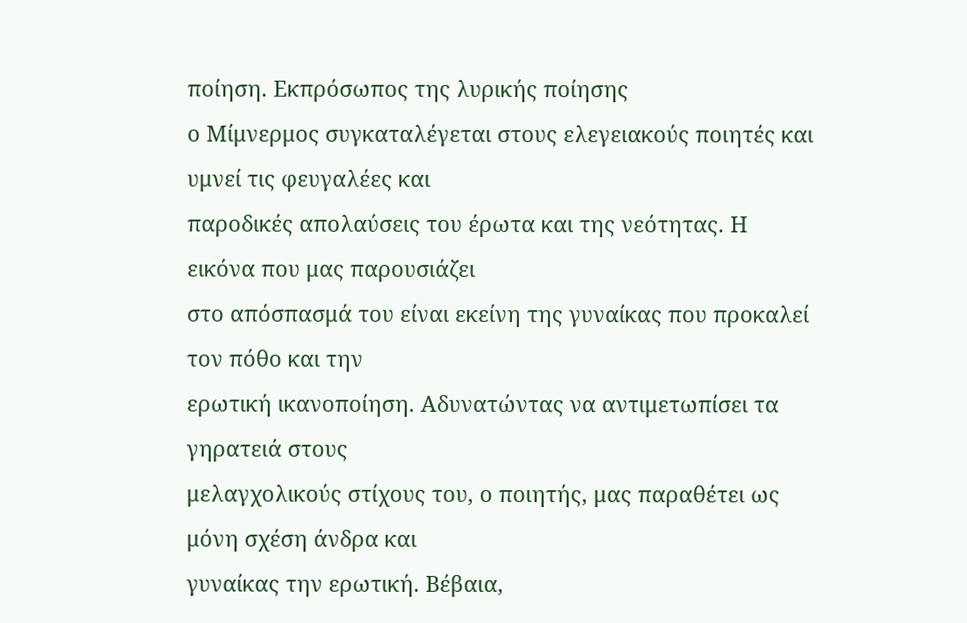ποίηση. Εκπρόσωπος της λυρικής ποίησης
ο Μίμνερμος συγκαταλέγεται στους ελεγειακούς ποιητές και υμνεί τις φευγαλέες και
παροδικές απολαύσεις του έρωτα και της νεότητας. Η εικόνα που μας παρουσιάζει
στο απόσπασμά του είναι εκείνη της γυναίκας που προκαλεί τον πόθο και την
ερωτική ικανοποίηση. Αδυνατώντας να αντιμετωπίσει τα γηρατειά στους
μελαγχολικούς στίχους του, ο ποιητής, μας παραθέτει ως μόνη σχέση άνδρα και
γυναίκας την ερωτική. Βέβαια,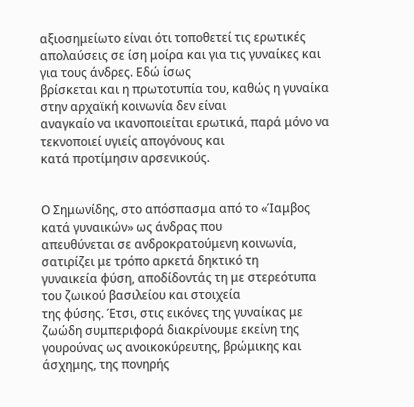αξιοσημείωτο είναι ότι τοποθετεί τις ερωτικές
απολαύσεις σε ίση μοίρα και για τις γυναίκες και για τους άνδρες. Εδώ ίσως
βρίσκεται και η πρωτοτυπία του, καθώς η γυναίκα στην αρχαϊκή κοινωνία δεν είναι
αναγκαίο να ικανοποιείται ερωτικά, παρά μόνο να τεκνοποιεί υγιείς απογόνους και
κατά προτίμησιν αρσενικούς.


Ο Σημωνίδης, στο απόσπασμα από το «Ίαμβος κατά γυναικών» ως άνδρας που
απευθύνεται σε ανδροκρατούμενη κοινωνία, σατιρίζει με τρόπο αρκετά δηκτικό τη
γυναικεία φύση, αποδίδοντάς τη με στερεότυπα του ζωικού βασιλείου και στοιχεία
της φύσης. Έτσι, στις εικόνες της γυναίκας με ζωώδη συμπεριφορά διακρίνουμε εκείνη της γουρούνας ως ανοικοκύρευτης, βρώμικης και άσχημης, της πονηρής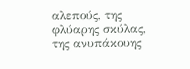αλεπούς, της φλύαρης σκύλας, της ανυπάκουης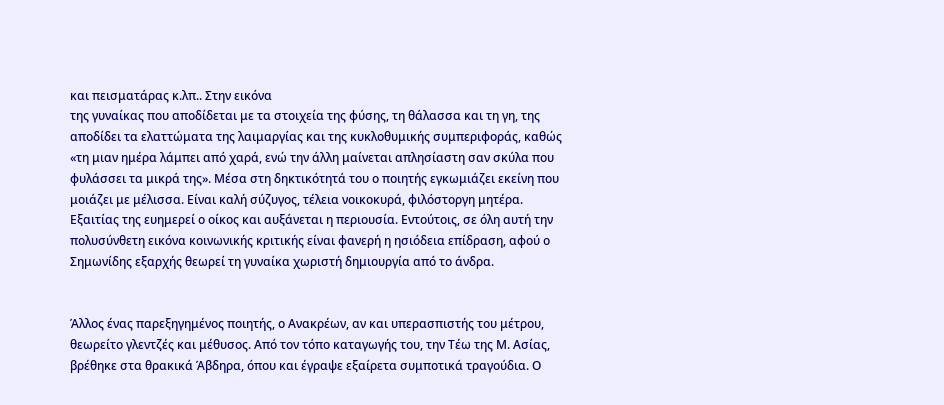και πεισματάρας κ.λπ.. Στην εικόνα
της γυναίκας που αποδίδεται με τα στοιχεία της φύσης, τη θάλασσα και τη γη, της
αποδίδει τα ελαττώματα της λαιμαργίας και της κυκλοθυμικής συμπεριφοράς, καθώς
«τη μιαν ημέρα λάμπει από χαρά, ενώ την άλλη μαίνεται απλησίαστη σαν σκύλα που
φυλάσσει τα μικρά της». Μέσα στη δηκτικότητά του ο ποιητής εγκωμιάζει εκείνη που
μοιάζει με μέλισσα. Είναι καλή σύζυγος, τέλεια νοικοκυρά, φιλόστοργη μητέρα.
Εξαιτίας της ευημερεί ο οίκος και αυξάνεται η περιουσία. Εντούτοις, σε όλη αυτή την
πολυσύνθετη εικόνα κοινωνικής κριτικής είναι φανερή η ησιόδεια επίδραση, αφού ο
Σημωνίδης εξαρχής θεωρεί τη γυναίκα χωριστή δημιουργία από το άνδρα.


Άλλος ένας παρεξηγημένος ποιητής, ο Ανακρέων, αν και υπερασπιστής του μέτρου,
θεωρείτο γλεντζές και μέθυσος. Από τον τόπο καταγωγής του, την Τέω της Μ. Ασίας,
βρέθηκε στα θρακικά Άβδηρα, όπου και έγραψε εξαίρετα συμποτικά τραγούδια. Ο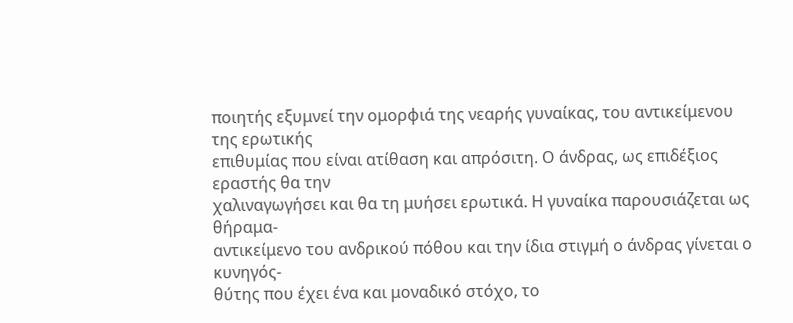ποιητής εξυμνεί την ομορφιά της νεαρής γυναίκας, του αντικείμενου της ερωτικής
επιθυμίας που είναι ατίθαση και απρόσιτη. Ο άνδρας, ως επιδέξιος εραστής θα την
χαλιναγωγήσει και θα τη μυήσει ερωτικά. Η γυναίκα παρουσιάζεται ως θήραμα-
αντικείμενο του ανδρικού πόθου και την ίδια στιγμή ο άνδρας γίνεται ο κυνηγός-
θύτης που έχει ένα και μοναδικό στόχο, το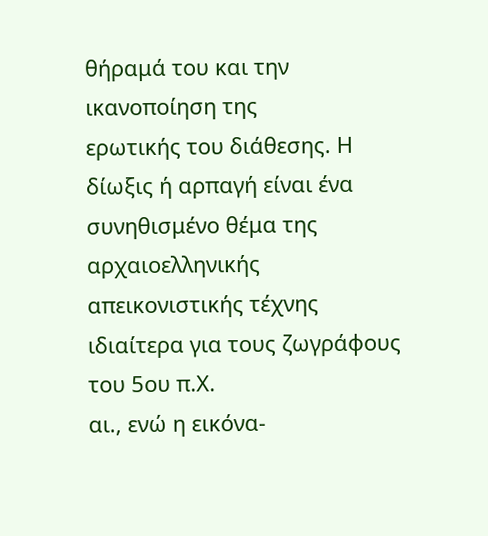θήραμά του και την ικανοποίηση της
ερωτικής του διάθεσης. Η δίωξις ή αρπαγή είναι ένα συνηθισμένο θέμα της
αρχαιοελληνικής απεικονιστικής τέχνης ιδιαίτερα για τους ζωγράφους του 5ου π.Χ.
αι., ενώ η εικόνα-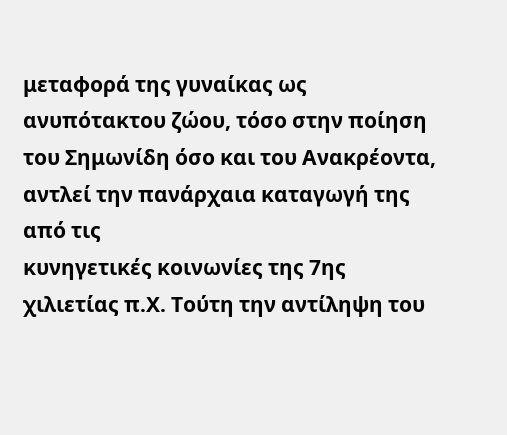μεταφορά της γυναίκας ως ανυπότακτου ζώου, τόσο στην ποίηση
του Σημωνίδη όσο και του Ανακρέοντα, αντλεί την πανάρχαια καταγωγή της από τις
κυνηγετικές κοινωνίες της 7ης χιλιετίας π.Χ. Τούτη την αντίληψη του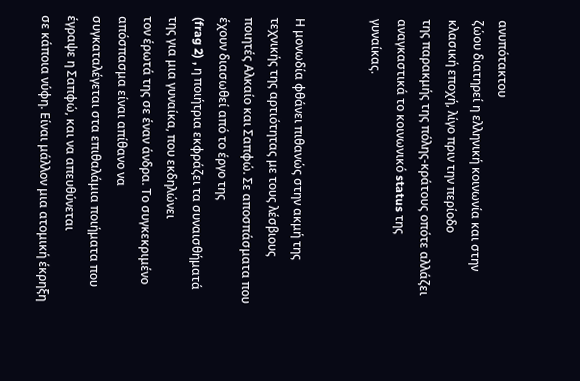ανυπότακτου
ζώου διατηρεί η ελληνική κοινωνία και στην κλασική εποχή, λίγο πριν την περίοδο
της παρακμής της πόλης-κράτους οπότε αλλάζει αναγκαστικά το κοινωνικό status της
γυναίκας.


Η μονωδία φθάνει πιθανώς στην ακμή της τεχνικής της αρτιότητας με τους λέσβιους
ποιητές Αλκαίο και Σαπφώ. Σε αποσπάσματα που έχουν διασωθεί από το έργο της
(frag 2) , η ποιήτρια εκφράζει τα συναισθήματά της για μια γυναίκα, που εκδηλώνει
τον έρωτά της σε έναν άνδρα. Το συγκεκριμένο απόσπασμα είναι απίθανο να
συγκαταλέγεται στα επιθαλάμια ποιήματα που έγραψε η Σαπφώ, και να απευθύνεται
σε κάποια νύφη. Είναι μάλλον μια ατομική έκρηξη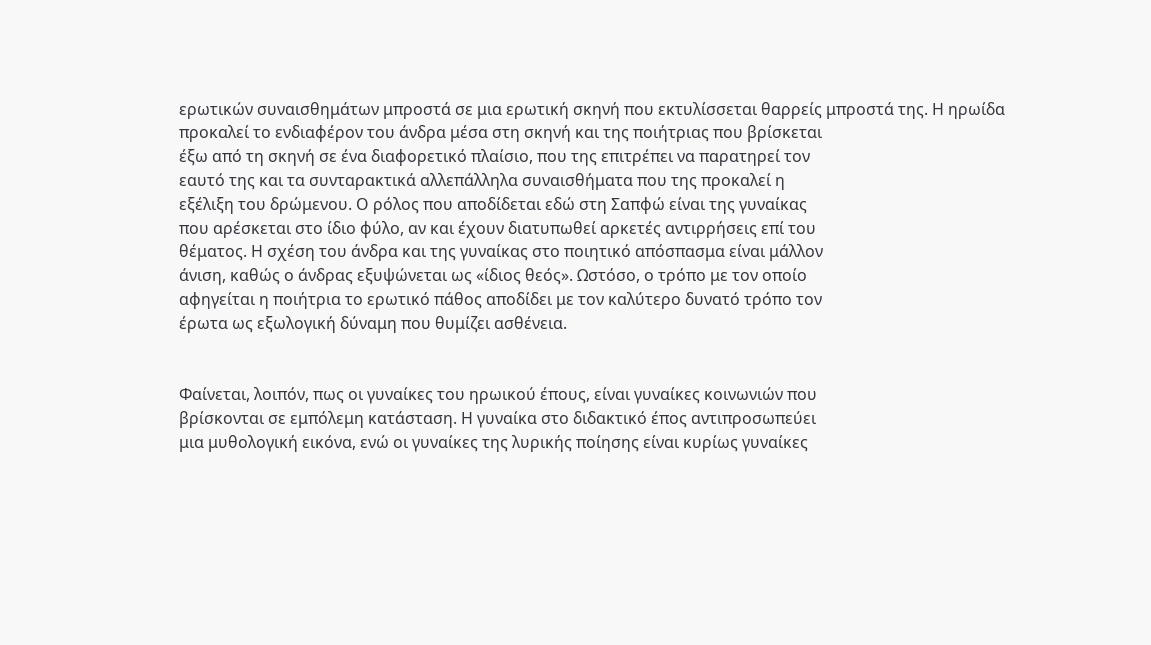ερωτικών συναισθημάτων μπροστά σε μια ερωτική σκηνή που εκτυλίσσεται θαρρείς μπροστά της. Η ηρωίδα
προκαλεί το ενδιαφέρον του άνδρα μέσα στη σκηνή και της ποιήτριας που βρίσκεται
έξω από τη σκηνή σε ένα διαφορετικό πλαίσιο, που της επιτρέπει να παρατηρεί τον
εαυτό της και τα συνταρακτικά αλλεπάλληλα συναισθήματα που της προκαλεί η
εξέλιξη του δρώμενου. Ο ρόλος που αποδίδεται εδώ στη Σαπφώ είναι της γυναίκας
που αρέσκεται στο ίδιο φύλο, αν και έχουν διατυπωθεί αρκετές αντιρρήσεις επί του
θέματος. Η σχέση του άνδρα και της γυναίκας στο ποιητικό απόσπασμα είναι μάλλον
άνιση, καθώς ο άνδρας εξυψώνεται ως «ίδιος θεός». Ωστόσο, ο τρόπο με τον οποίο
αφηγείται η ποιήτρια το ερωτικό πάθος αποδίδει με τον καλύτερο δυνατό τρόπο τον
έρωτα ως εξωλογική δύναμη που θυμίζει ασθένεια.


Φαίνεται, λοιπόν, πως οι γυναίκες του ηρωικού έπους, είναι γυναίκες κοινωνιών που
βρίσκονται σε εμπόλεμη κατάσταση. Η γυναίκα στο διδακτικό έπος αντιπροσωπεύει
μια μυθολογική εικόνα, ενώ οι γυναίκες της λυρικής ποίησης είναι κυρίως γυναίκες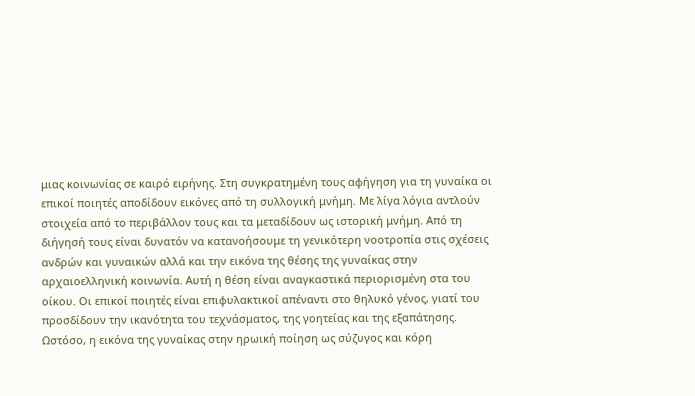μιας κοινωνίας σε καιρό ειρήνης. Στη συγκρατημένη τους αφήγηση για τη γυναίκα οι
επικοί ποιητές αποδίδουν εικόνες από τη συλλογική μνήμη. Με λίγα λόγια αντλούν
στοιχεία από το περιβάλλον τους και τα μεταδίδουν ως ιστορική μνήμη. Από τη
διήγησή τους είναι δυνατόν να κατανοήσουμε τη γενικότερη νοοτροπία στις σχέσεις
ανδρών και γυναικών αλλά και την εικόνα της θέσης της γυναίκας στην
αρχαιοελληνική κοινωνία. Αυτή η θέση είναι αναγκαστικά περιορισμένη στα του
οίκου. Οι επικοί ποιητές είναι επιφυλακτικοί απέναντι στο θηλυκό γένος, γιατί του
προσδίδουν την ικανότητα του τεχνάσματος, της γοητείας και της εξαπάτησης.
Ωστόσο, η εικόνα της γυναίκας στην ηρωική ποίηση ως σύζυγος και κόρη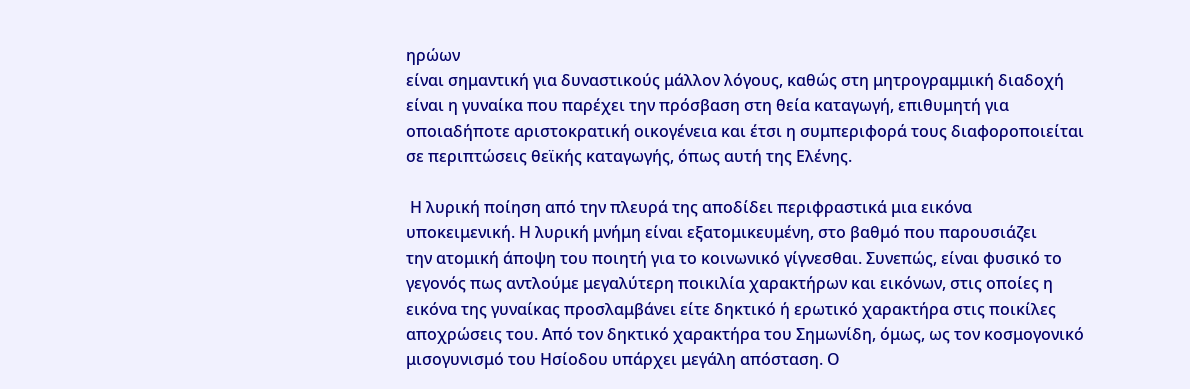ηρώων
είναι σημαντική για δυναστικούς μάλλον λόγους, καθώς στη μητρογραμμική διαδοχή
είναι η γυναίκα που παρέχει την πρόσβαση στη θεία καταγωγή, επιθυμητή για
οποιαδήποτε αριστοκρατική οικογένεια και έτσι η συμπεριφορά τους διαφοροποιείται
σε περιπτώσεις θεϊκής καταγωγής, όπως αυτή της Ελένης.

 Η λυρική ποίηση από την πλευρά της αποδίδει περιφραστικά μια εικόνα
υποκειμενική. Η λυρική μνήμη είναι εξατομικευμένη, στο βαθμό που παρουσιάζει
την ατομική άποψη του ποιητή για το κοινωνικό γίγνεσθαι. Συνεπώς, είναι φυσικό το
γεγονός πως αντλούμε μεγαλύτερη ποικιλία χαρακτήρων και εικόνων, στις οποίες η
εικόνα της γυναίκας προσλαμβάνει είτε δηκτικό ή ερωτικό χαρακτήρα στις ποικίλες
αποχρώσεις του. Από τον δηκτικό χαρακτήρα του Σημωνίδη, όμως, ως τον κοσμογονικό μισογυνισμό του Ησίοδου υπάρχει μεγάλη απόσταση. Ο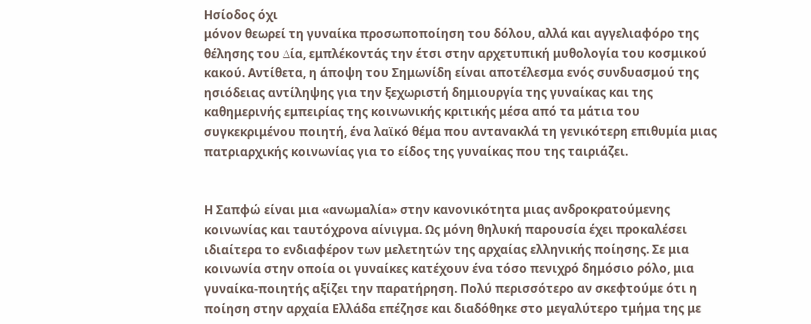Ησίοδος όχι
μόνον θεωρεί τη γυναίκα προσωποποίηση του δόλου, αλλά και αγγελιαφόρο της
θέλησης του ∆ία, εμπλέκοντάς την έτσι στην αρχετυπική μυθολογία του κοσμικού
κακού. Αντίθετα, η άποψη του Σημωνίδη είναι αποτέλεσμα ενός συνδυασμού της
ησιόδειας αντίληψης για την ξεχωριστή δημιουργία της γυναίκας και της
καθημερινής εμπειρίας της κοινωνικής κριτικής μέσα από τα μάτια του
συγκεκριμένου ποιητή, ένα λαϊκό θέμα που αντανακλά τη γενικότερη επιθυμία μιας
πατριαρχικής κοινωνίας για το είδος της γυναίκας που της ταιριάζει.


Η Σαπφώ είναι μια «ανωμαλία» στην κανονικότητα μιας ανδροκρατούμενης
κοινωνίας και ταυτόχρονα αίνιγμα. Ως μόνη θηλυκή παρουσία έχει προκαλέσει
ιδιαίτερα το ενδιαφέρον των μελετητών της αρχαίας ελληνικής ποίησης. Σε μια
κοινωνία στην οποία οι γυναίκες κατέχουν ένα τόσο πενιχρό δημόσιο ρόλο, μια
γυναίκα-ποιητής αξίζει την παρατήρηση. Πολύ περισσότερο αν σκεφτούμε ότι η
ποίηση στην αρχαία Ελλάδα επέζησε και διαδόθηκε στο μεγαλύτερο τμήμα της με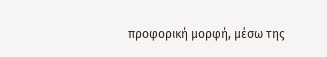προφορική μορφή, μέσω της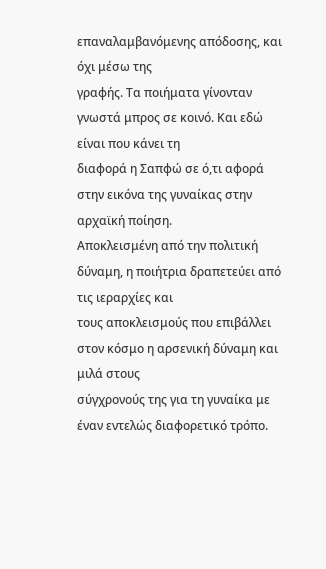επαναλαμβανόμενης απόδοσης, και όχι μέσω της
γραφής. Τα ποιήματα γίνονταν γνωστά μπρος σε κοινό. Και εδώ είναι που κάνει τη
διαφορά η Σαπφώ σε ό,τι αφορά στην εικόνα της γυναίκας στην αρχαϊκή ποίηση.
Αποκλεισμένη από την πολιτική δύναμη, η ποιήτρια δραπετεύει από τις ιεραρχίες και
τους αποκλεισμούς που επιβάλλει στον κόσμο η αρσενική δύναμη και μιλά στους
σύγχρονούς της για τη γυναίκα με έναν εντελώς διαφορετικό τρόπο.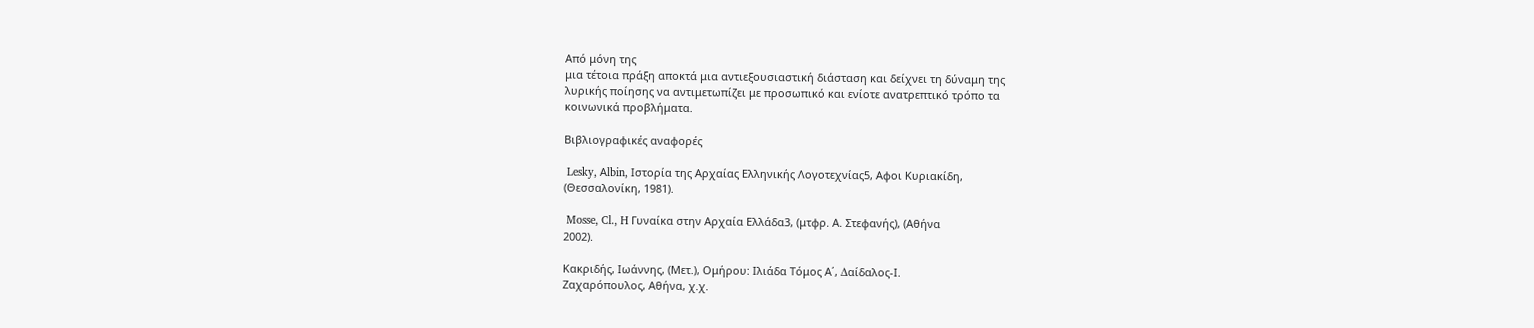Από μόνη της
μια τέτοια πράξη αποκτά μια αντιεξουσιαστική διάσταση και δείχνει τη δύναμη της
λυρικής ποίησης να αντιμετωπίζει με προσωπικό και ενίοτε ανατρεπτικό τρόπο τα
κοινωνικά προβλήματα.

Βιβλιογραφικές αναφορές

 Lesky, Αlbin, Ιστορία της Αρχαίας Ελληνικής Λογοτεχνίας5, Αφοι Κυριακίδη,
(Θεσσαλονίκη, 1981).

 Mosse, Cl., H Γυναίκα στην Αρχαία Ελλάδα3, (μτφρ. Α. Στεφανής), (Αθήνα
2002).

Κακριδής, Ιωάννης, (Μετ.), Ομήρου: Ιλιάδα Τόμος Α΄, ∆αίδαλος-Ι.
Ζαχαρόπουλος, Αθήνα, χ.χ.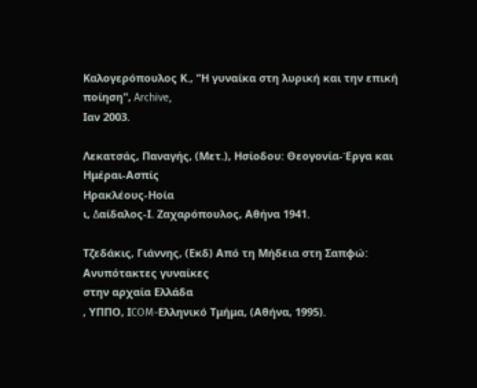Καλογερόπουλος Κ., "Η γυναίκα στη λυρική και την επική ποίηση", Archive,
Ιαν 2003.

Λεκατσάς, Παναγής, (Μετ.), Ησίοδου: Θεογονία-Έργα και Ημέραι-Ασπίς
Ηρακλέους-Ηοία
ι, ∆αίδαλος-Ι. Ζαχαρόπουλος, Αθήνα 1941.

Τζεδάκις, Γιάννης, (Εκδ) Από τη Μήδεια στη Σαπφώ: Ανυπότακτες γυναίκες
στην αρχαία Ελλάδα
, ΥΠΠΟ, ΙCOM-Ελληνικό Τμήμα, (Αθήνα, 1995).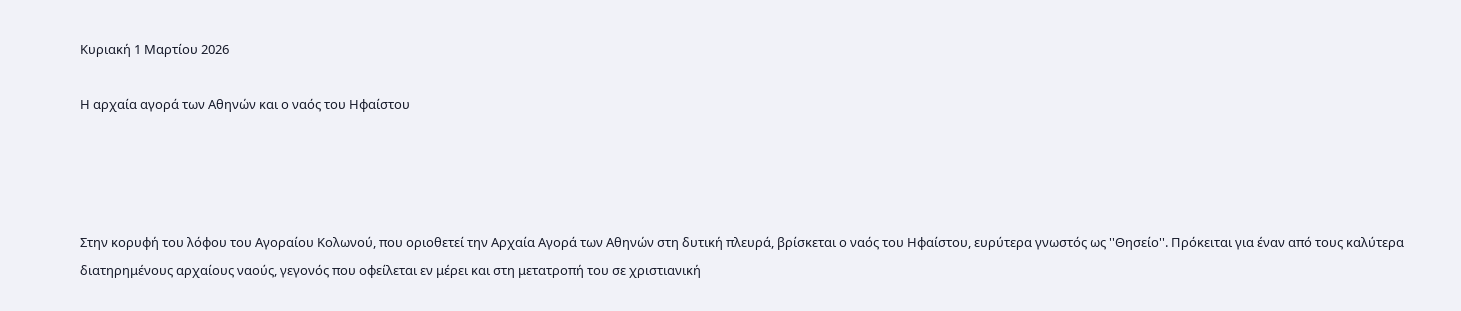Κυριακή 1 Μαρτίου 2026

Η αρχαία αγορά των Αθηνών και ο ναός του Ηφαίστου




Στην κορυφή του λόφου του Αγοραίου Κολωνού, που οριοθετεί την Αρχαία Αγορά των Αθηνών στη δυτική πλευρά, βρίσκεται ο ναός του Ηφαίστου, ευρύτερα γνωστός ως ''Θησείο''. Πρόκειται για έναν από τους καλύτερα διατηρημένους αρχαίους ναούς, γεγονός που οφείλεται εν μέρει και στη μετατροπή του σε χριστιανική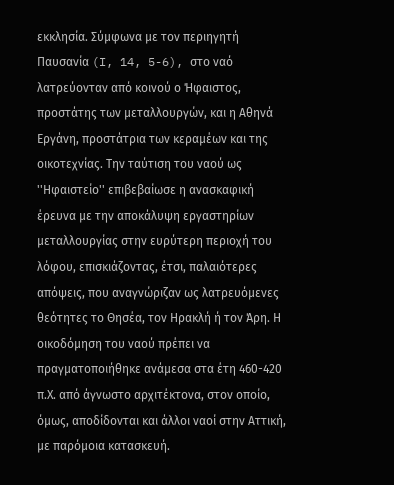εκκλησία. Σύμφωνα με τον περιηγητή Παυσανία (I, 14, 5-6), στο ναό λατρεύονταν από κοινού ο Ήφαιστος, προστάτης των μεταλλουργών, και η Αθηνά Εργάνη, προστάτρια των κεραμέων και της οικοτεχνίας. Την ταύτιση του ναού ως ''Ηφαιστείο'' επιβεβαίωσε η ανασκαφική έρευνα με την αποκάλυψη εργαστηρίων μεταλλουργίας στην ευρύτερη περιοχή του λόφου, επισκιάζοντας, έτσι, παλαιότερες απόψεις, που αναγνώριζαν ως λατρευόμενες θεότητες το Θησέα, τον Ηρακλή ή τον Άρη. Η οικοδόμηση του ναού πρέπει να πραγματοποιήθηκε ανάμεσα στα έτη 460-420 π.Χ. από άγνωστο αρχιτέκτονα, στον οποίο, όμως, αποδίδονται και άλλοι ναοί στην Αττική, με παρόμοια κατασκευή.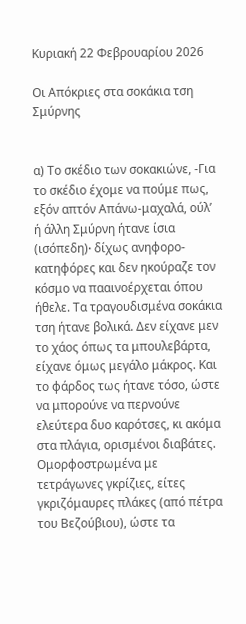Κυριακή 22 Φεβρουαρίου 2026

Οι Απόκριες στα σοκάκια τση Σμύρνης


α) Το σκέδιο των σοκακιώνε, -Για το σκέδιο έχομε να πούμε πως, εξόν απτόν Απάνω-μαχαλά, ούλ’ ή άλλη Σμύρνη ήτανε ίσια (ισόπεδη)∙ δίχως ανηφορο-κατηφόρες και δεν ηκούραζε τον κόσμο να πααινοέρχεται όπου ήθελε. Τα τραγουδισμένα σοκάκια τση ήτανε βολικά. Δεν είχανε μεν το χάος όπως τα μπουλεβάρτα, είχανε όμως μεγάλο μάκρος. Και το φάρδος τως ήτανε τόσο, ώστε να μπορούνε να περνούνε ελεύτερα δυο καρότσες, κι ακόμα στα πλάγια, ορισμένοι διαβάτες. Ομορφοστρωμένα με τετράγωνες γκρίζιες, είτες γκριζόμαυρες πλάκες (από πέτρα του Βεζούβιου), ώστε τα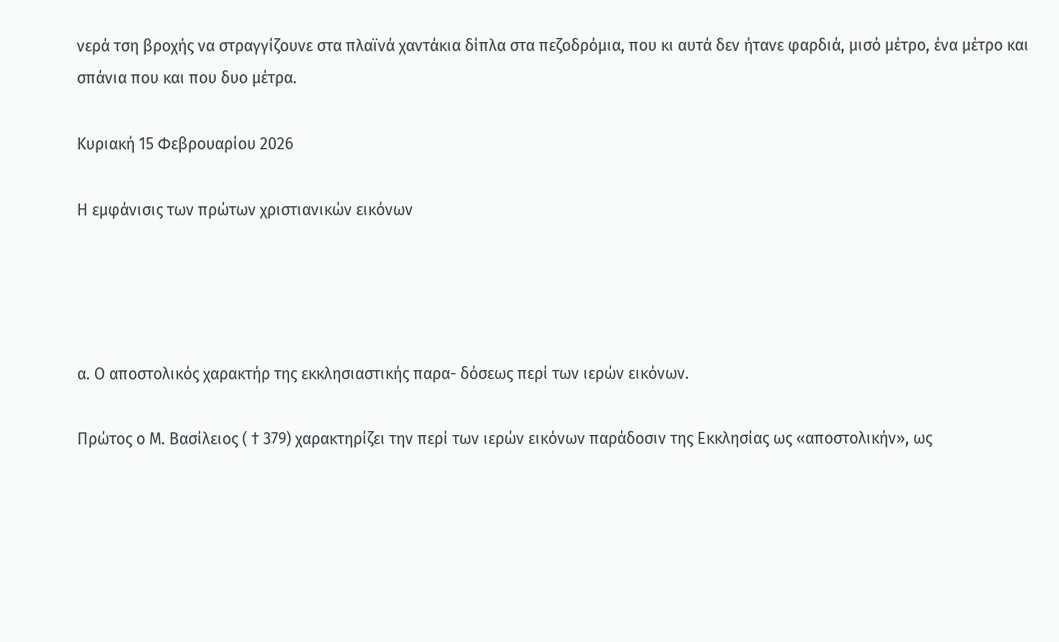νερά τση βροχής να στραγγίζουνε στα πλαϊνά χαντάκια δίπλα στα πεζοδρόμια, που κι αυτά δεν ήτανε φαρδιά, μισό μέτρο, ένα μέτρο και σπάνια που και που δυο μέτρα.

Κυριακή 15 Φεβρουαρίου 2026

Η εμφάνισις των πρώτων χριστιανικών εικόνων




α. Ο αποστολικός χαρακτήρ της εκκλησιαστικής παρα- δόσεως περί των ιερών εικόνων.

Πρώτος ο Μ. Βασίλειος ( † 379) χαρακτηρίζει την περί των ιερών εικόνων παράδοσιν της Εκκλησίας ως «αποστολικήν», ως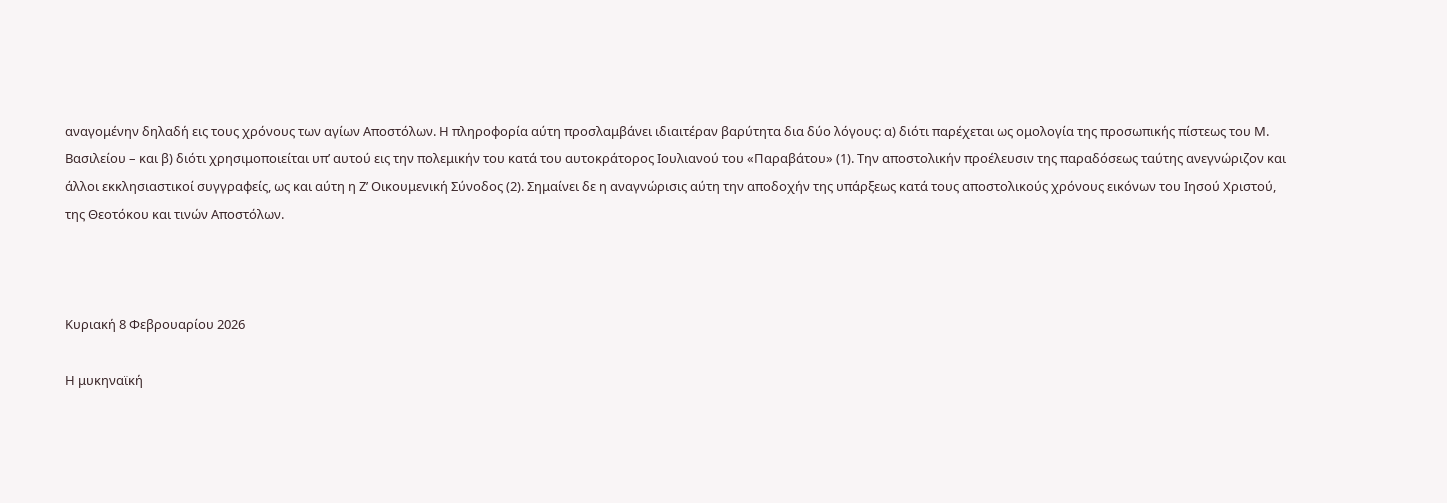αναγομένην δηλαδή εις τους χρόνους των αγίων Αποστόλων. Η πληροφορία αύτη προσλαμβάνει ιδιαιτέραν βαρύτητα δια δύο λόγους: α) διότι παρέχεται ως ομολογία της προσωπικής πίστεως του Μ. Βασιλείου – και β) διότι χρησιμοποιείται υπ’ αυτού εις την πολεμικήν του κατά του αυτοκράτορος Ιουλιανού του «Παραβάτου» (1). Την αποστολικήν προέλευσιν της παραδόσεως ταύτης ανεγνώριζον και άλλοι εκκλησιαστικοί συγγραφείς, ως και αύτη η Ζ’ Οικουμενική Σύνοδος (2). Σημαίνει δε η αναγνώρισις αύτη την αποδοχήν της υπάρξεως κατά τους αποστολικούς χρόνους εικόνων του Ιησού Χριστού, της Θεοτόκου και τινών Αποστόλων.



Κυριακή 8 Φεβρουαρίου 2026

Η μυκηναϊκή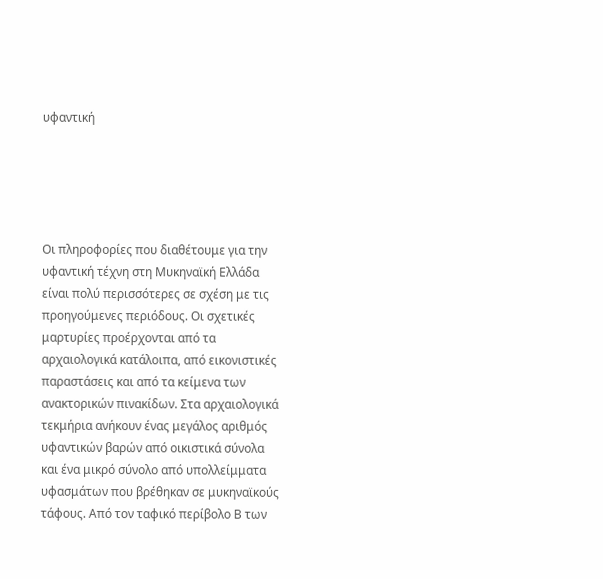υφαντική





Οι πληροφορίες που διαθέτουμε για την υφαντική τέχνη στη Μυκηναϊκή Ελλάδα είναι πολύ περισσότερες σε σχέση με τις προηγούμενες περιόδους. Οι σχετικές μαρτυρίες προέρχονται από τα αρχαιολογικά κατάλοιπα, από εικονιστικές παραστάσεις και από τα κείμενα των ανακτορικών πινακίδων. Στα αρχαιολογικά τεκμήρια ανήκουν ένας μεγάλος αριθμός υφαντικών βαρών από οικιστικά σύνολα και ένα μικρό σύνολο από υπολλείμματα υφασμάτων που βρέθηκαν σε μυκηναϊκούς τάφους. Από τον ταφικό περίβολο Β των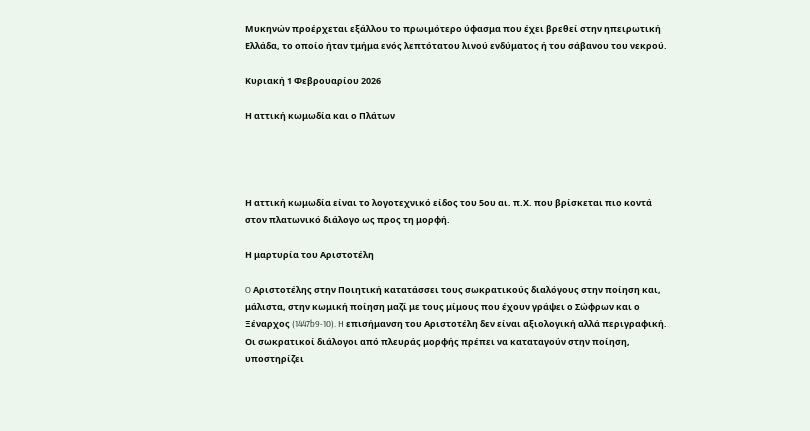Μυκηνών προέρχεται εξάλλου το πρωιμότερο ύφασμα που έχει βρεθεί στην ηπειρωτική Ελλάδα, το οποίο ήταν τμήμα ενός λεπτότατου λινού ενδύματος ή του σάβανου του νεκρού.

Κυριακή 1 Φεβρουαρίου 2026

Η αττική κωμωδία και ο Πλάτων




Η αττική κωμωδία είναι το λογοτεχνικό είδος του 5ου αι. π.Χ. που βρίσκεται πιο κοντά στον πλατωνικό διάλογο ως προς τη μορφή.

Η μαρτυρία του Αριστοτέλη

O Αριστοτέλης στην Ποιητική κατατάσσει τους σωκρατικούς διαλόγους στην ποίηση και, μάλιστα, στην κωμική ποίηση μαζί με τους μίμους που έχουν γράψει ο Σώφρων και ο Ξέναρχος (1447b9-10). H επισήμανση του Αριστοτέλη δεν είναι αξιολογική αλλά περιγραφική. Oι σωκρατικοί διάλογοι από πλευράς μορφής πρέπει να καταταγούν στην ποίηση, υποστηρίζει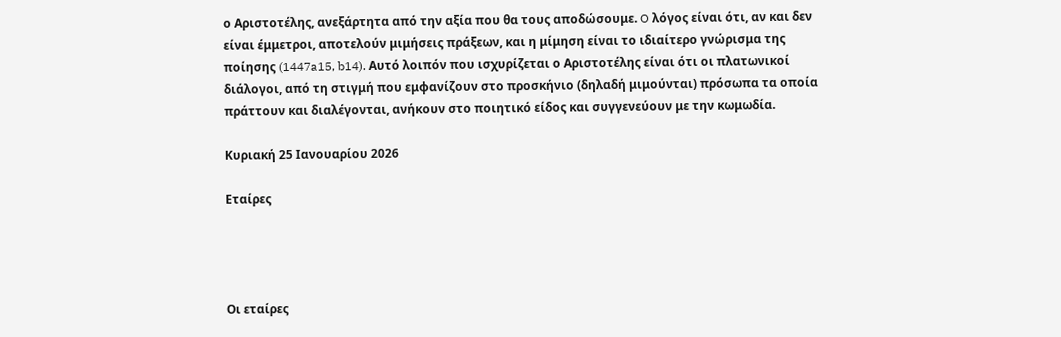ο Aριστοτέλης, ανεξάρτητα από την αξία που θα τους αποδώσουμε. O λόγος είναι ότι, αν και δεν είναι έμμετροι, αποτελούν μιμήσεις πράξεων, και η μίμηση είναι το ιδιαίτερο γνώρισμα της ποίησης (1447a15, b14). Aυτό λοιπόν που ισχυρίζεται ο Aριστοτέλης είναι ότι οι πλατωνικοί διάλογοι, από τη στιγμή που εμφανίζουν στο προσκήνιο (δηλαδή μιμούνται) πρόσωπα τα οποία πράττουν και διαλέγονται, ανήκουν στο ποιητικό είδος και συγγενεύουν με την κωμωδία.

Κυριακή 25 Ιανουαρίου 2026

Εταίρες




Οι εταίρες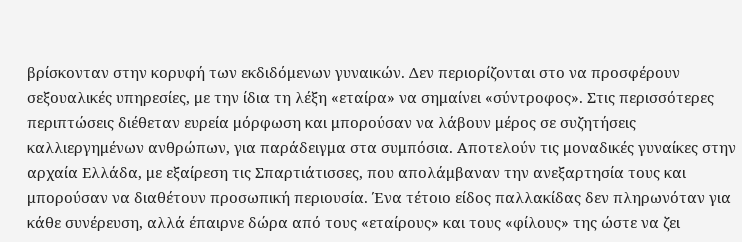βρίσκονταν στην κορυφή των εκδιδόμενων γυναικών. Δεν περιορίζονται στο να προσφέρουν σεξουαλικές υπηρεσίες, με την ίδια τη λέξη «εταίρα» να σημαίνει «σύντροφος». Στις περισσότερες περιπτώσεις διέθεταν ευρεία μόρφωση και μπορούσαν να λάβουν μέρος σε συζητήσεις καλλιεργημένων ανθρώπων, για παράδειγμα στα συμπόσια. Αποτελούν τις μοναδικές γυναίκες στην αρχαία Ελλάδα, με εξαίρεση τις Σπαρτιάτισσες, που απολάμβαναν την ανεξαρτησία τους και μπορούσαν να διαθέτουν προσωπική περιουσία. Ένα τέτοιο είδος παλλακίδας δεν πληρωνόταν για κάθε συνέρευση, αλλά έπαιρνε δώρα από τους «εταίρους» και τους «φίλους» της ώστε να ζει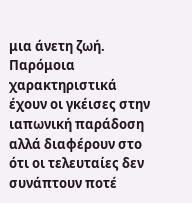μια άνετη ζωή. Παρόμοια χαρακτηριστικά έχουν οι γκέισες στην ιαπωνική παράδοση αλλά διαφέρουν στο ότι οι τελευταίες δεν συνάπτουν ποτέ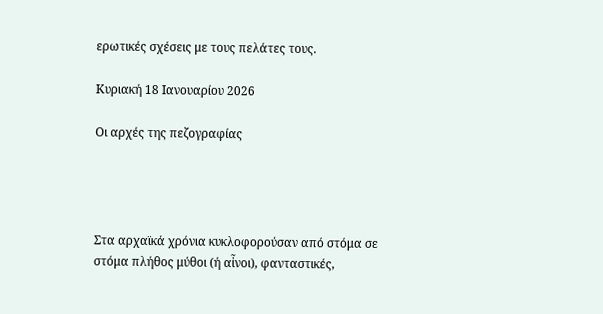ερωτικές σχέσεις με τους πελάτες τους.

Κυριακή 18 Ιανουαρίου 2026

Οι αρχές της πεζογραφίας




Στα αρχαϊκά χρόνια κυκλοφορούσαν από στόμα σε στόμα πλήθος μύθοι (ή αἶνοι), φανταστικές,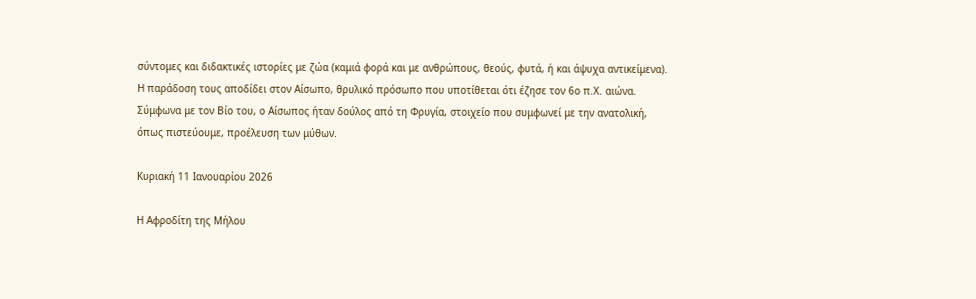σύντομες και διδακτικές ιστορίες με ζώα (καμιά φορά και με ανθρώπους, θεούς, φυτά, ή και άψυχα αντικείμενα). Η παράδοση τους αποδίδει στον Αίσωπο, θρυλικό πρόσωπο που υποτίθεται ότι έζησε τον 6ο π.Χ. αιώνα. Σύμφωνα με τον Βίο του, ο Αίσωπος ήταν δούλος από τη Φρυγία, στοιχείο που συμφωνεί με την ανατολική, όπως πιστεύουμε, προέλευση των μύθων.

Κυριακή 11 Ιανουαρίου 2026

Η Αφροδίτη της Μήλου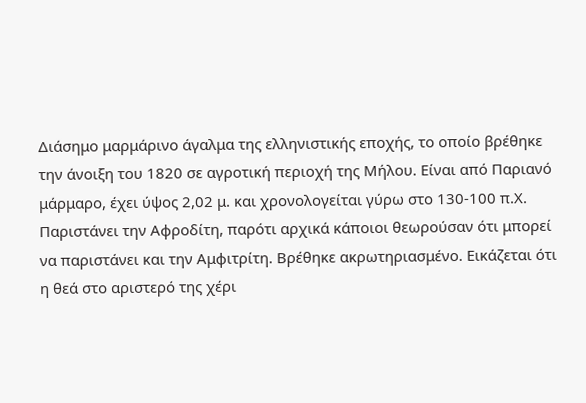Διάσημο μαρμάρινο άγαλμα της ελληνιστικής εποχής, το οποίο βρέθηκε την άνοιξη του 1820 σε αγροτική περιοχή της Μήλου. Είναι από Παριανό μάρμαρο, έχει ύψος 2,02 μ. και χρονολογείται γύρω στο 130-100 π.Χ. Παριστάνει την Αφροδίτη, παρότι αρχικά κάποιοι θεωρούσαν ότι μπορεί να παριστάνει και την Αμφιτρίτη. Βρέθηκε ακρωτηριασμένο. Εικάζεται ότι η θεά στο αριστερό της χέρι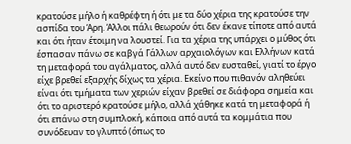κρατούσε μήλο ή καθρέφτη ή ότι με τα δύο χέρια της κρατούσε την ασπίδα του Άρη. Άλλοι πάλι θεωρούν ότι δεν έκανε τίποτε από αυτά και ότι ήταν έτοιμη να λουστεί. Για τα χέρια της υπάρχει ο μύθος ότι έσπασαν πάνω σε καβγά Γάλλων αρχαιολόγων και Ελλήνων κατά τη μεταφορά του αγάλματος, αλλά αυτό δεν ευσταθεί, γιατί το έργο είχε βρεθεί εξαρχής δίχως τα χέρια. Εκείνο που πιθανόν αληθεύει είναι ότι τμήματα των χεριών είχαν βρεθεί σε διάφορα σημεία και ότι το αριστερό κρατούσε μήλο, αλλά χάθηκε κατά τη μεταφορά ή ότι επάνω στη συμπλοκή, κάποια από αυτά τα κομμάτια που συνόδευαν το γλυπτό (όπως το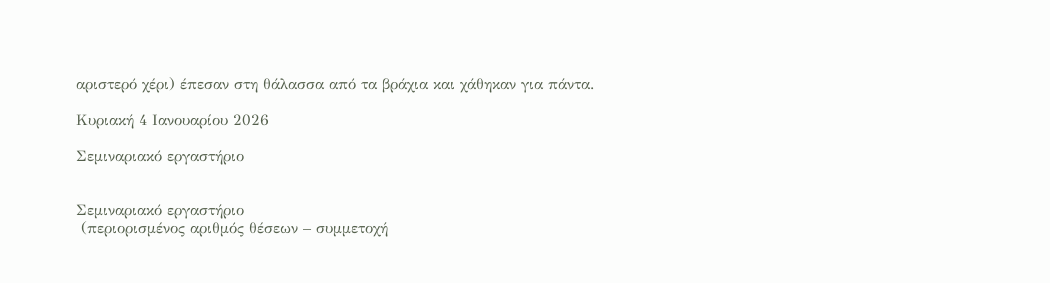αριστερό χέρι) έπεσαν στη θάλασσα από τα βράχια και χάθηκαν για πάντα.

Κυριακή 4 Ιανουαρίου 2026

Σεμιναριακό εργαστήριο


Σεμιναριακό εργαστήριο
 (περιορισμένος αριθμός θέσεων – συμμετοχή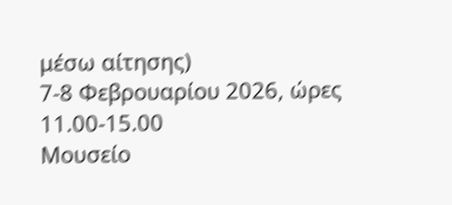μέσω αίτησης)
7-8 Φεβρουαρίου 2026, ώρες 11.00-15.00
Μουσείο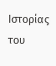Ιστορίας του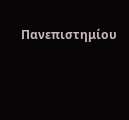Πανεπιστημίου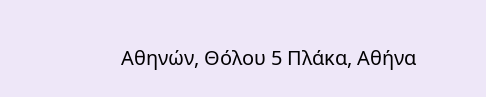Αθηνών, Θόλου 5 Πλάκα, Αθήνα